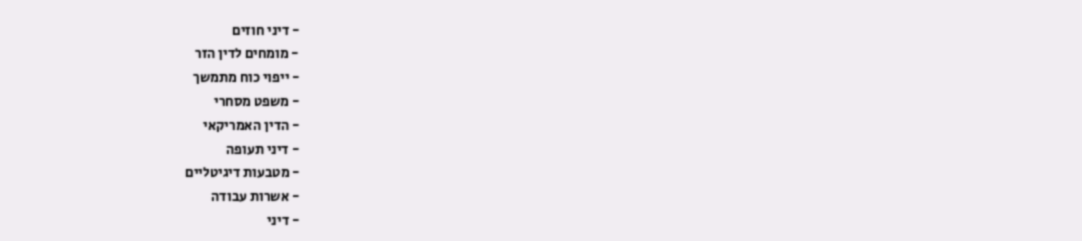- דיני חוזים
- מומחים לדין הזר
- ייפוי כוח מתמשך
- משפט מסחרי
- הדין האמריקאי
- דיני תעופה
- מטבעות דיגיטליים
- אשרות עבודה
- דיני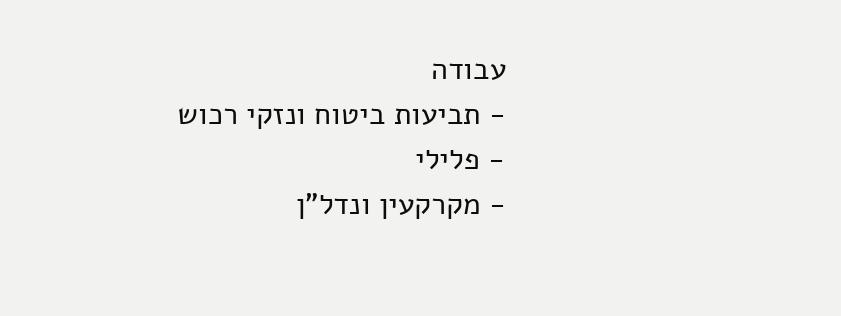עבודה
- תביעות ביטוח ונזקי רכוש
- פלילי
- מקרקעין ונדל"ן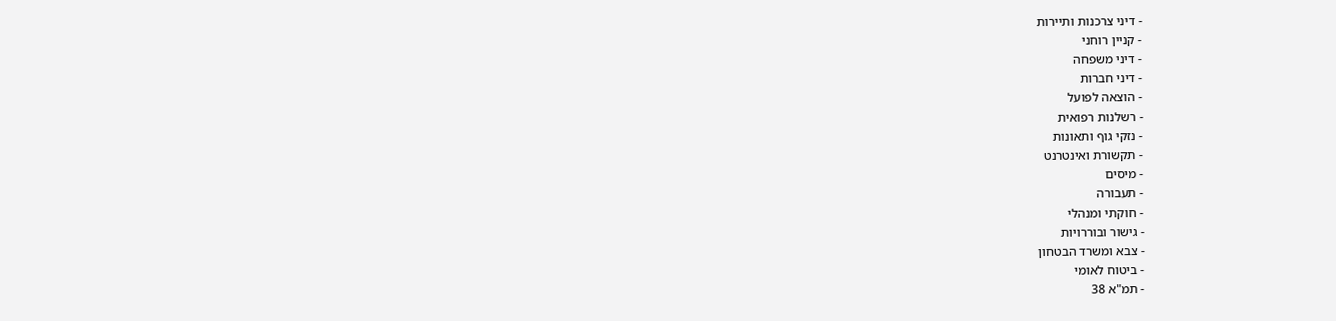- דיני צרכנות ותיירות
- קניין רוחני
- דיני משפחה
- דיני חברות
- הוצאה לפועל
- רשלנות רפואית
- נזקי גוף ותאונות
- תקשורת ואינטרנט
- מיסים
- תעבורה
- חוקתי ומנהלי
- גישור ובוררויות
- צבא ומשרד הבטחון
- ביטוח לאומי
- תמ"א 38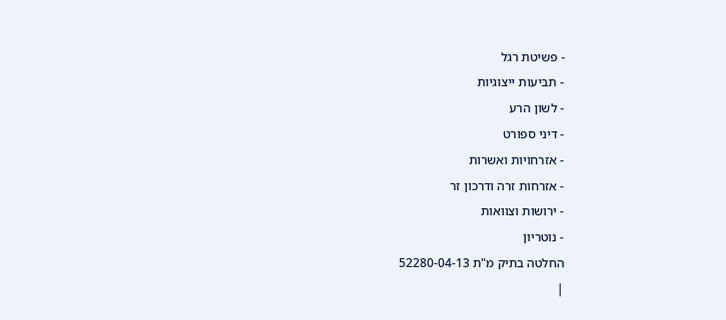- פשיטת רגל
- תביעות ייצוגיות
- לשון הרע
- דיני ספורט
- אזרחויות ואשרות
- אזרחות זרה ודרכון זר
- ירושות וצוואות
- נוטריון
החלטה בתיק מ"ת 52280-04-13
|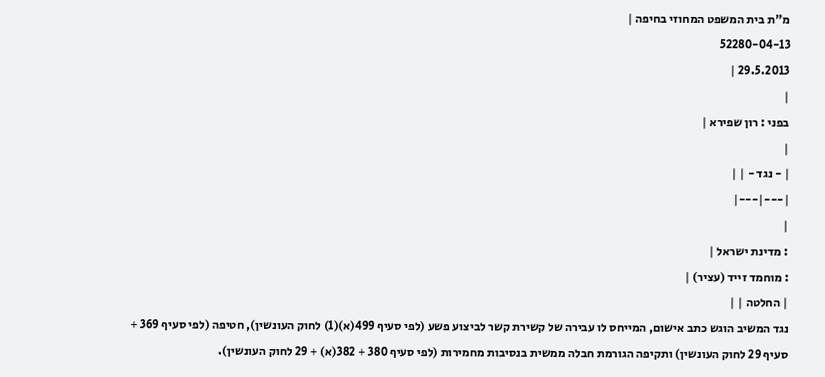מ"ת בית המשפט המחוזי בחיפה |
52280-04-13
29.5.2013 |
|
בפני : רון שפירא |
|
| - נגד - | |
|---|---|
|
: מדינת ישראל |
: מוחמד זייד (עציר) |
| החלטה | |
נגד המשיב הוגש כתב אישום, המייחס לו עבירה של קשירת קשר לביצוע פשע (לפי סעיף 499(א)(1) לחוק העונשין), חטיפה (לפי סעיף 369 + סעיף 29 לחוק העונשין) ותקיפה הגורמת חבלה ממשית בנסיבות מחמירות (לפי סעיף 380 + 382(א) + 29 לחוק העונשין).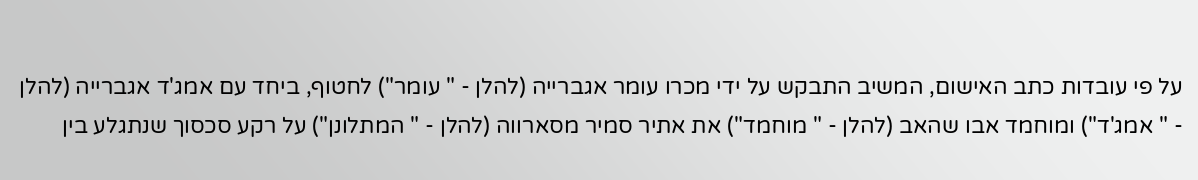על פי עובדות כתב האישום, המשיב התבקש על ידי מכרו עומר אגברייה (להלן - " עומר") לחטוף, ביחד עם אמג'ד אגברייה (להלן - " אמג'ד") ומוחמד אבו שהאב (להלן - " מוחמד") את אתיר סמיר מסארווה (להלן - " המתלונן") על רקע סכסוך שנתגלע בין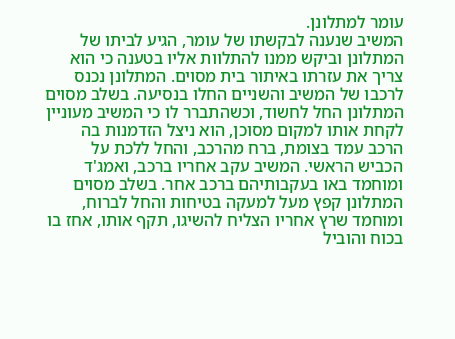עומר למתלונן.
המשיב שנענה לבקשתו של עומר, הגיע לביתו של המתלונן וביקש ממנו להתלוות אליו בטענה כי הוא צריך את עזרתו באיתור בית מסוים. המתלונן נכנס לרכבו של המשיב והשניים החלו בנסיעה. בשלב מסוים המתלונן החל לחשוד, וכשהתברר לו כי המשיב מעוניין לקחת אותו למקום מסוכן, הוא ניצל הזדמנות בה הרכב עמד בצומת, ברח מהרכב, והחל ללכת על הכביש הראשי. המשיב עקב אחריו ברכב, ואמג'ד ומוחמד באו בעקבותיהם ברכב אחר. בשלב מסוים המתלונן קפץ מעל למעקה בטיחות והחל לברוח, ומוחמד שרץ אחריו הצליח להשיגו, תקף אותו, אחז בו בכוח והוביל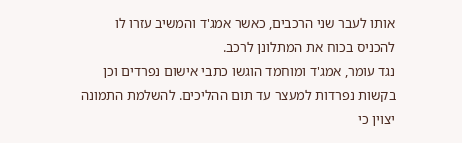אותו לעבר שני הרכבים, כאשר אמג'ד והמשיב עזרו לו להכניס בכוח את המתלונן לרכב.
נגד עומר, אמג'ד ומוחמד הוגשו כתבי אישום נפרדים וכן בקשות נפרדות למעצר עד תום ההליכים. להשלמת התמונה יצוין כי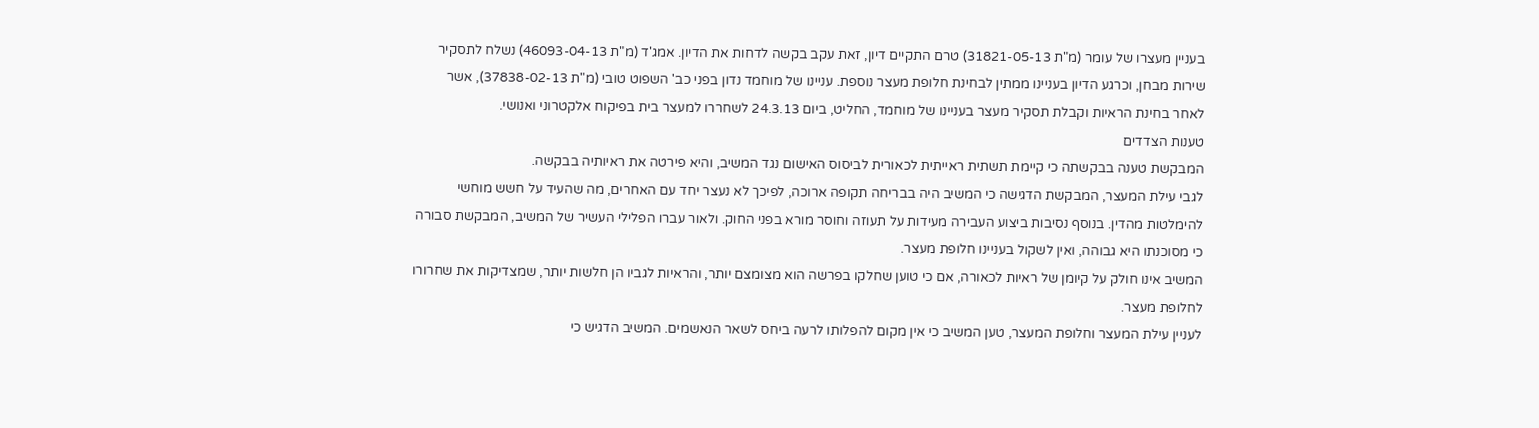בעניין מעצרו של עומר (מ"ת 31821-05-13) טרם התקיים דיון, זאת עקב בקשה לדחות את הדיון. אמג'ד (מ"ת 46093-04-13) נשלח לתסקיר שירות מבחן, וכרגע הדיון בעניינו ממתין לבחינת חלופת מעצר נוספת. עניינו של מוחמד נדון בפני כב' השפוט טובי (מ"ת 37838-02-13), אשר לאחר בחינת הראיות וקבלת תסקיר מעצר בעניינו של מוחמד, החליט, ביום 24.3.13 לשחררו למעצר בית בפיקוח אלקטרוני ואנושי.
טענות הצדדים
המבקשת טענה בבקשתה כי קיימת תשתית ראייתית לכאורית לביסוס האישום נגד המשיב, והיא פירטה את ראיותיה בבקשה.
לגבי עילת המעצר, המבקשת הדגישה כי המשיב היה בבריחה תקופה ארוכה, לפיכך לא נעצר יחד עם האחרים, מה שהעיד על חשש מוחשי להימלטות מהדין. בנוסף נסיבות ביצוע העבירה מעידות על תעוזה וחוסר מורא בפני החוק. ולאור עברו הפלילי העשיר של המשיב, המבקשת סבורה כי מסוכנתו היא גבוהה, ואין לשקול בעניינו חלופת מעצר.
המשיב אינו חולק על קיומן של ראיות לכאורה, אם כי טוען שחלקו בפרשה הוא מצומצם יותר, והראיות לגביו הן חלשות יותר, שמצדיקות את שחרורו לחלופת מעצר.
לעניין עילת המעצר וחלופת המעצר, טען המשיב כי אין מקום להפלותו לרעה ביחס לשאר הנאשמים. המשיב הדגיש כי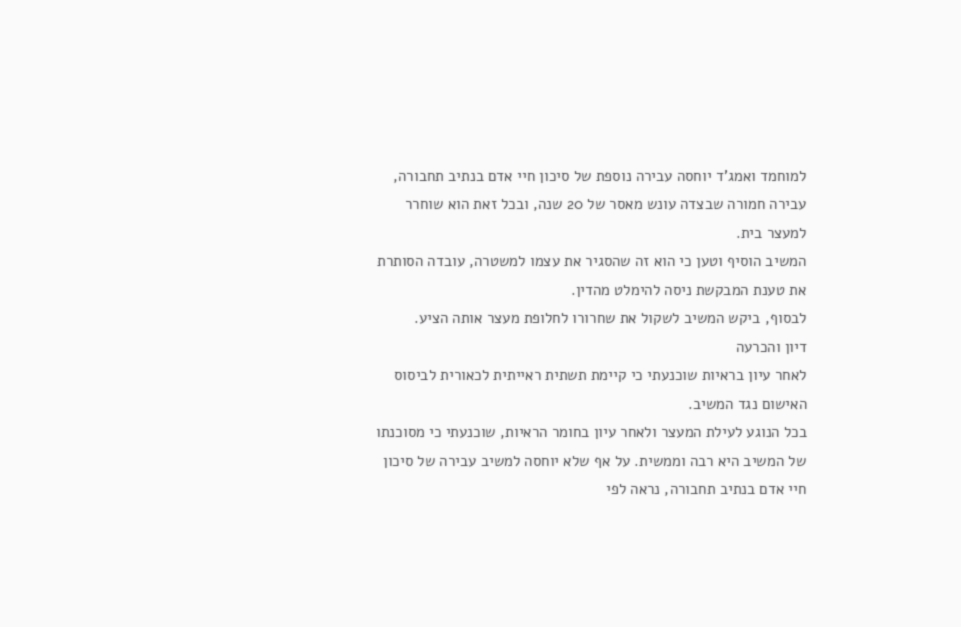למוחמד ואמג'ד יוחסה עבירה נוספת של סיכון חיי אדם בנתיב תחבורה, עבירה חמורה שבצדה עונש מאסר של 20 שנה, ובכל זאת הוא שוחרר למעצר בית.
המשיב הוסיף וטען כי הוא זה שהסגיר את עצמו למשטרה, עובדה הסותרת את טענת המבקשת ניסה להימלט מהדין.
לבסוף, ביקש המשיב לשקול את שחרורו לחלופת מעצר אותה הציע.
דיון והכרעה
לאחר עיון בראיות שוכנעתי כי קיימת תשתית ראייתית לכאורית לביסוס האישום נגד המשיב.
בכל הנוגע לעילת המעצר ולאחר עיון בחומר הראיות, שוכנעתי כי מסוכנתו של המשיב היא רבה וממשית. על אף שלא יוחסה למשיב עבירה של סיכון חיי אדם בנתיב תחבורה, נראה לפי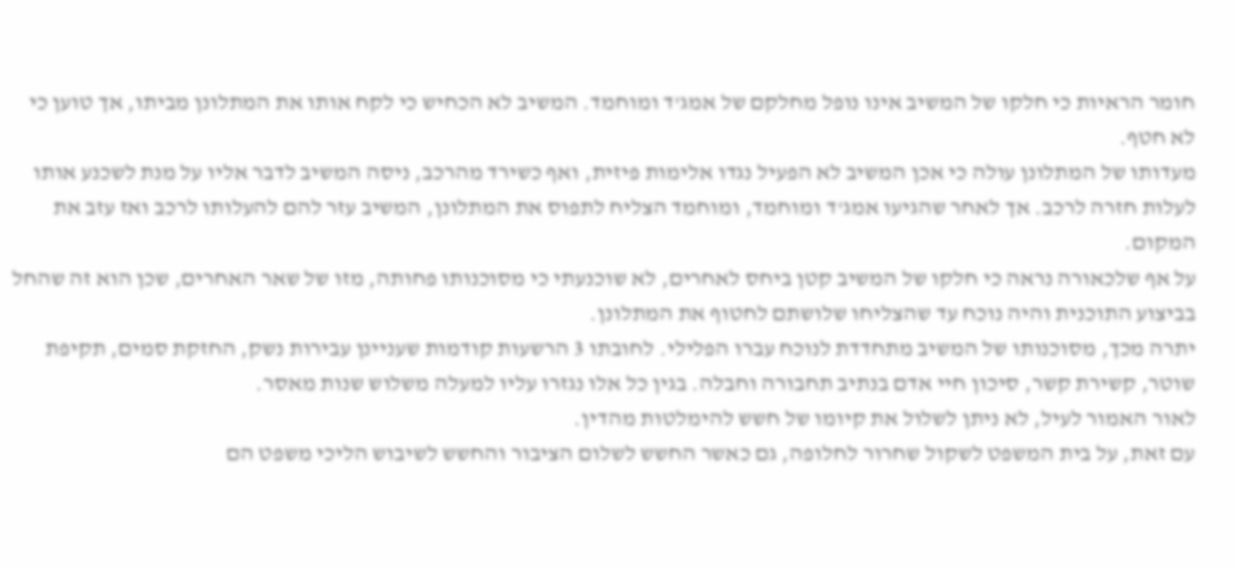חומר הראיות כי חלקו של המשיב אינו נופל מחלקם של אמג'ד ומוחמד. המשיב לא הכחיש כי לקח אותו את המתלונן מביתו, אך טוען כי לא חטף.
מעדותו של המתלונן עולה כי אכן המשיב לא הפעיל נגדו אלימות פיזית, ואף כשירד מהרכב, ניסה המשיב לדבר אליו על מנת לשכנע אותו לעלות חזרה לרכב. אך לאחר שהגיעו אמג'ד ומוחמד, ומוחמד הצליח לתפוס את המתלונן, המשיב עזר להם להעלותו לרכב ואז עזב את המקום.
על אף שלכאורה נראה כי חלקו של המשיב קטן ביחס לאחרים, לא שוכנעתי כי מסוכנותו פחותה, מזו של שאר האחרים, שכן הוא זה שהחל בביצוע התוכנית והיה נוכח עד שהצליחו שלושתם לחטוף את המתלונן.
יתרה מכך, מסוכנותו של המשיב מתחדדת לנוכח עברו הפלילי. לחובתו 3 הרשעות קודמות שעניינן עבירות נשק, החזקת סמים, תקיפת שוטר, קשירת קשר, סיכון חיי אדם בנתיב תחבורה וחבלה. בגין כל אלו נגזרו עליו למעלה משלוש שנות מאסר.
לאור האמור לעיל, לא ניתן לשלול את קיומו של חשש להימלטות מהדין.
עם זאת, על בית המשפט לשקול שחרור לחלופה, גם כאשר החשש לשלום הציבור והחשש לשיבוש הליכי משפט הם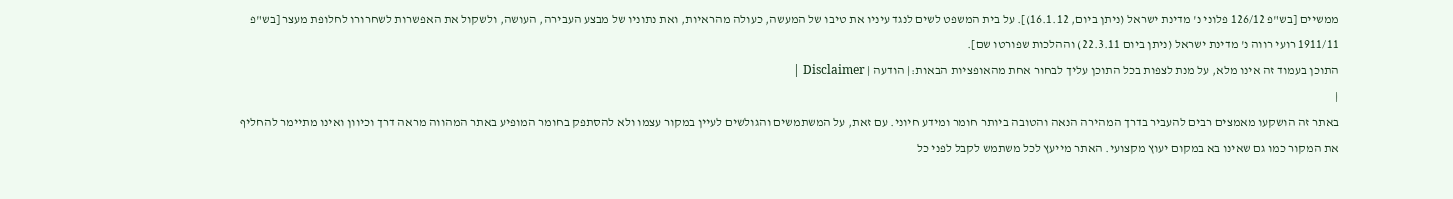ממשיים [בש"פ 126/12 פלוני נ' מדינת ישראל (ניתן ביום, 16.1.12)]. על בית המשפט לשים לנגד עיניו את טיבו של המעשה, כעולה מהראיות, ואת נתוניו של מבצע העבירה, העושה, ולשקול את האפשרות לשחרורו לחלופת מעצר [בש"פ 1911/11 רועי רווה נ' מדינת ישראל (ניתן ביום 22.3.11) וההלכות שפורטו שם].
התוכן בעמוד זה אינו מלא, על מנת לצפות בכל התוכן עליך לבחור אחת מהאופציות הבאות:| הודעה | Disclaimer |
|
באתר זה הושקעו מאמצים רבים להעביר בדרך המהירה הנאה והטובה ביותר חומר ומידע חיוני. עם זאת, על המשתמשים והגולשים לעיין במקור עצמו ולא להסתפק בחומר המופיע באתר המהווה מראה דרך וכיוון ואינו מתיימר להחליף את המקור כמו גם שאינו בא במקום יעוץ מקצועי. האתר מייעץ לכל משתמש לקבל לפני כל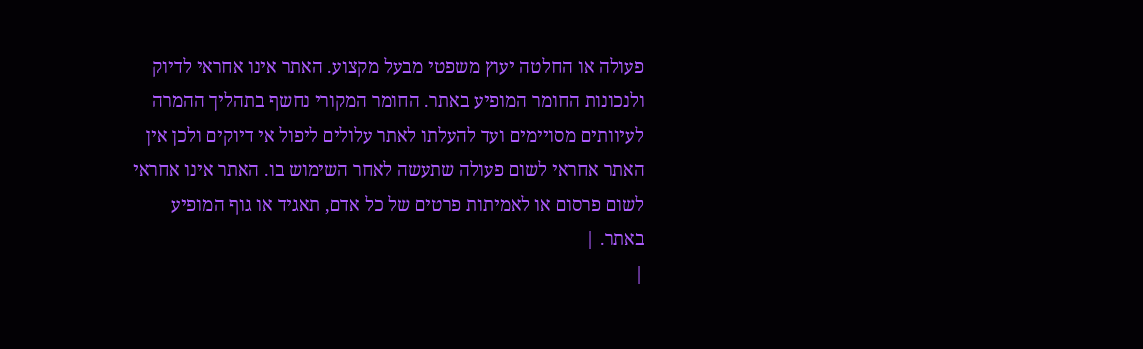פעולה או החלטה יעוץ משפטי מבעל מקצוע. האתר אינו אחראי לדיוק ולנכונות החומר המופיע באתר. החומר המקורי נחשף בתהליך ההמרה לעיוותים מסויימים ועד להעלתו לאתר עלולים ליפול אי דיוקים ולכן אין האתר אחראי לשום פעולה שתעשה לאחר השימוש בו. האתר אינו אחראי לשום פרסום או לאמיתות פרטים של כל אדם, תאגיד או גוף המופיע באתר. |
|